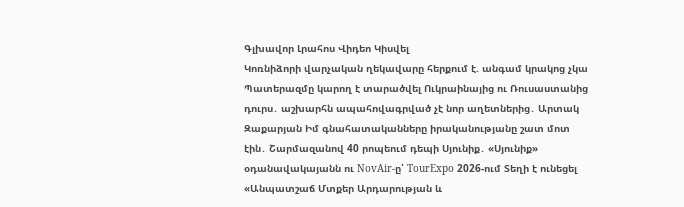Գլխավոր Լրահոս Վիդեո Կիսվել
Կոռնիձորի վարչական ղեկավարը հերքում է. անգամ կրակոց չկա Պատերազմը կարող է տարածվել Ուկրաինայից ու Ռուսաստանից դուրս․ աշխարհն ապահովագրված չէ նոր աղետներից․ Արտակ Զաքարյան Իմ գնահատականները իրականությանը շատ մոտ էին․ Շարմազանով 40 րոպեում դեպի Սյունիք․ «Սյունիք» օդանավակայանն ու NovAir-ը՝ TourExpo 2026-ում Տեղի է ունեցել «Անպատշաճ Մտքեր Արդարության և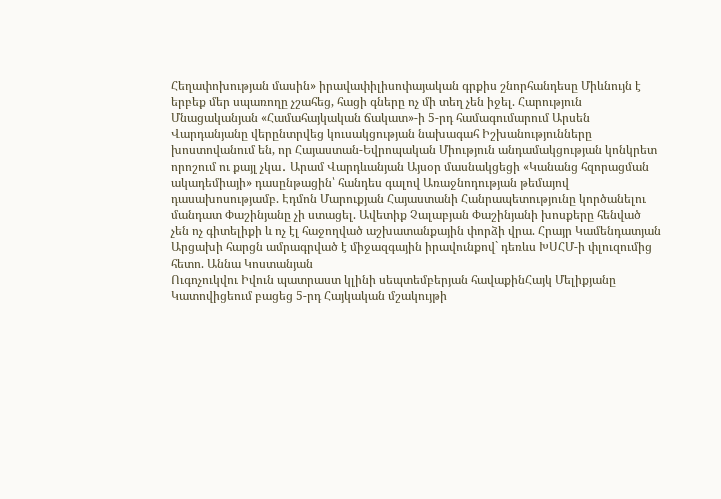Հեղափոխության մասին» իրավափիլիսոփայական գրքիս շնորհանդեսը Միևնույն է երբեք մեր սպառողը չշահեց, հացի գները ոչ մի տեղ չեն իջել. Հարություն Մնացականյան «Համահայկական ճակատ»-ի 5-րդ համագումարում Արսեն Վարդանյանը վերընտրվեց կուսակցության նախագահ Իշխանությունները խոստովանում են, որ Հայաստան-Եվրոպական Միություն անդամակցության կոնկրետ որոշում ու քայլ չկա․ Արամ Վարդևանյան Այսօր մասնակցեցի «Կանանց հզորացման ակադեմիայի» դասընթացին՝ հանդես գալով Առաջնոդության թեմայով դասախոսությամբ. Էդմոն Մարուքյան Հայաստանի Հանրապետությունը կործանելու մանդատ Փաշինյանը չի ստացել. Ավետիք Չալաբյան Փաշինյանի խոսքերը հենված չեն ոչ գիտելիքի և ոչ էլ հաջողված աշխատանքային փորձի վրա. Հրայր Կամենդատյան Արցախի հարցն ամրագրված է միջազգային իրավունքով` դեռևս ԽՍՀՄ-ի փլուզումից հետո. Աննա Կոստանյան
Ուգոչուկվու Իվուն պատրաստ կլինի սեպտեմբերյան հավաքինՀայկ Մելիքյանը Կատովիցեում բացեց 5-րդ Հայկական մշակույթի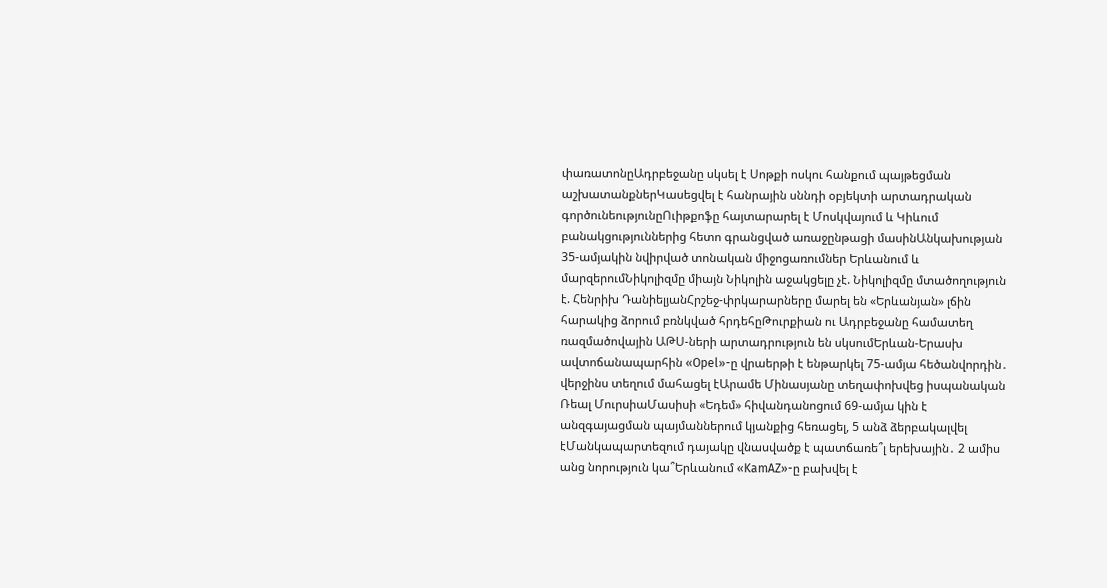փառատոնըԱդրբեջանը սկսել է Սոթքի ոսկու հանքում պայթեցման աշխատանքներԿասեցվել է հանրային սննդի օբյեկտի արտադրական գործունեությունըՈւիթքոֆը հայտարարել է Մոսկվայում և Կիևում բանակցություններից հետո գրանցված առաջընթացի մասինԱնկախության 35-ամյակին նվիրված տոնական միջոցառումներ Երևանում և մարզերումՆիկոլիզմը միայն Նիկոլին աջակցելը չէ. Նիկոլիզմը մտածողություն է. Հենրիխ ԴանիելյանՀրշեջ-փրկարարները մարել են «Երևանյան» լճին հարակից ձորում բռնկված հրդեհըԹուրքիան ու Ադրբեջանը համատեղ ռազմածովային ԱԹՍ-ների արտադրություն են սկսումԵրևան-Երասխ ավտոճանապարհին «Opel»-ը վրաերթի է ենթարկել 75-ամյա հեծանվորդին․ վերջինս տեղում մահացել էԱրամե Մինասյանը տեղափոխվեց իսպանական Ռեալ ՄուրսիաՄասիսի «Եդեմ» հիվանդանոցում 69-ամյա կին է անզգայացման պայմաններում կյանքից հեռացել, 5 անձ ձերբակալվել էՄանկապարտեզում դայակը վնասվածք է պատճառե՞լ երեխային․ 2 ամիս անց նորություն կա՞Երևանում «KamAZ»-ը բախվել է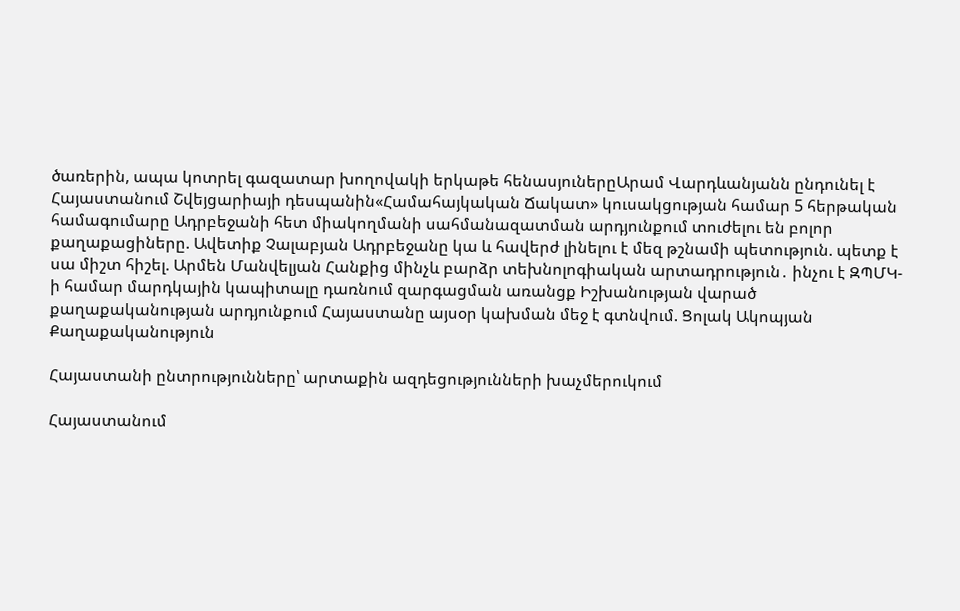ծառերին, ապա կոտրել գազատար խողովակի երկաթե հենասյուներըԱրամ Վարդևանյանն ընդունել է Հայաստանում Շվեյցարիայի դեսպանին«Համահայկական Ճակատ» կուսակցության համար 5 հերթական համագումարը Ադրբեջանի հետ միակողմանի սահմանազատման արդյունքում տուժելու են բոլոր քաղաքացիները. Ավետիք Չալաբյան Ադրբեջանը կա և հավերժ լինելու է մեզ թշնամի պետություն. պետք է սա միշտ հիշել. Արմեն Մանվելյան Հանքից մինչև բարձր տեխնոլոգիական արտադրություն․ ինչու է ԶՊՄԿ-ի համար մարդկային կապիտալը դառնում զարգացման առանցք Իշխանության վարած քաղաքականության արդյունքում Հայաստանը այսօր կախման մեջ է գտնվում. Ցոլակ Ակոպյան
Քաղաքականություն

Հայաստանի ընտրությունները՝ արտաքին ազդեցությունների խաչմերուկում

Հայաստանում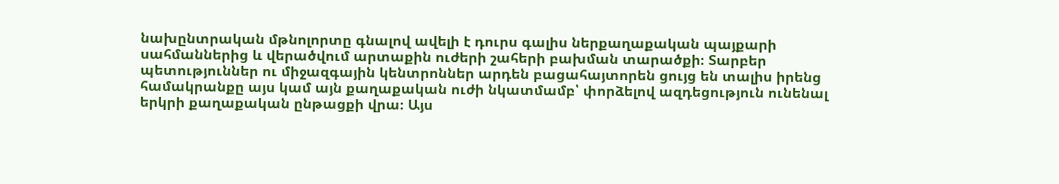նախընտրական մթնոլորտը գնալով ավելի է դուրս գալիս ներքաղաքական պայքարի սահմաններից և վերածվում արտաքին ուժերի շահերի բախման տարածքի։ Տարբեր պետություններ ու միջազգային կենտրոններ արդեն բացահայտորեն ցույց են տալիս իրենց համակրանքը այս կամ այն քաղաքական ուժի նկատմամբ՝ փորձելով ազդեցություն ունենալ երկրի քաղաքական ընթացքի վրա։ Այս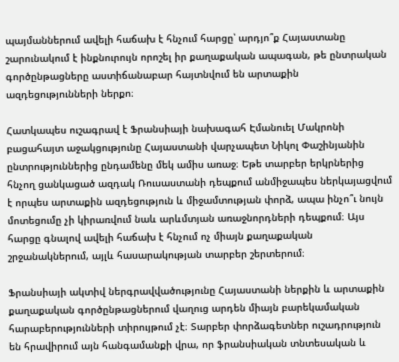պայմաններում ավելի հաճախ է հնչում հարցը՝ արդյո՞ք Հայաստանը շարունակում է ինքնուրույն որոշել իր քաղաքական ապագան, թե ընտրական գործընթացները աստիճանաբար հայտնվում են արտաքին ազդեցությունների ներքո։

Հատկապես ուշագրավ է Ֆրանսիայի նախագահ Էմանուել Մակրոնի բացահայտ աջակցությունը Հայաստանի վարչապետ Նիկոլ Փաշինյանին ընտրություններից ընդամենը մեկ ամիս առաջ։ Եթե տարբեր երկրներից հնչող ցանկացած ազդակ Ռուսաստանի դեպքում անմիջապես ներկայացվում է որպես արտաքին ազդեցություն և միջամտության փորձ, ապա ինչո՞ւ նույն մոտեցումը չի կիրառվում նաև արևմտյան առաջնորդների դեպքում։ Այս հարցը գնալով ավելի հաճախ է հնչում ոչ միայն քաղաքական շրջանակներում, այլև հասարակության տարբեր շերտերում։

Ֆրանսիայի ակտիվ ներգրավվածությունը Հայաստանի ներքին և արտաքին քաղաքական գործընթացներում վաղուց արդեն միայն բարեկամական հարաբերությունների տիրույթում չէ։ Տարբեր փորձագետներ ուշադրություն են հրավիրում այն հանգամանքի վրա, որ ֆրանսիական տնտեսական և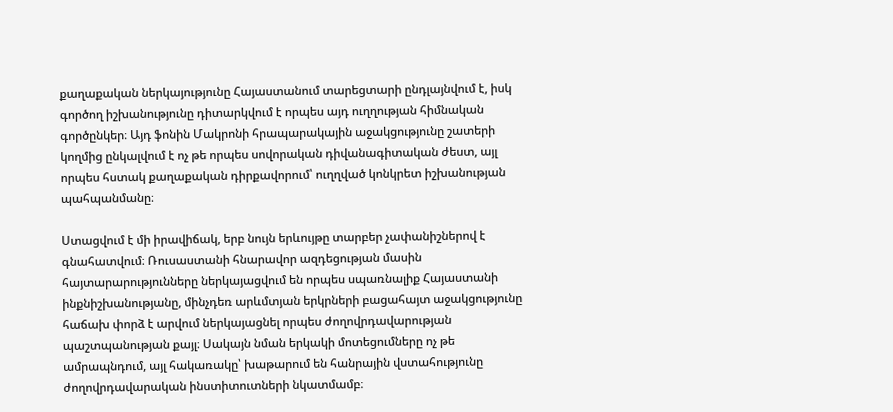քաղաքական ներկայությունը Հայաստանում տարեցտարի ընդլայնվում է, իսկ գործող իշխանությունը դիտարկվում է որպես այդ ուղղության հիմնական գործընկեր։ Այդ ֆոնին Մակրոնի հրապարակային աջակցությունը շատերի կողմից ընկալվում է ոչ թե որպես սովորական դիվանագիտական ժեստ, այլ որպես հստակ քաղաքական դիրքավորում՝ ուղղված կոնկրետ իշխանության պահպանմանը։

Ստացվում է մի իրավիճակ, երբ նույն երևույթը տարբեր չափանիշներով է գնահատվում։ Ռուսաստանի հնարավոր ազդեցության մասին հայտարարությունները ներկայացվում են որպես սպառնալիք Հայաստանի ինքնիշխանությանը, մինչդեռ արևմտյան երկրների բացահայտ աջակցությունը հաճախ փորձ է արվում ներկայացնել որպես ժողովրդավարության պաշտպանության քայլ։ Սակայն նման երկակի մոտեցումները ոչ թե ամրապնդում, այլ հակառակը՝ խաթարում են հանրային վստահությունը ժողովրդավարական ինստիտուտների նկատմամբ։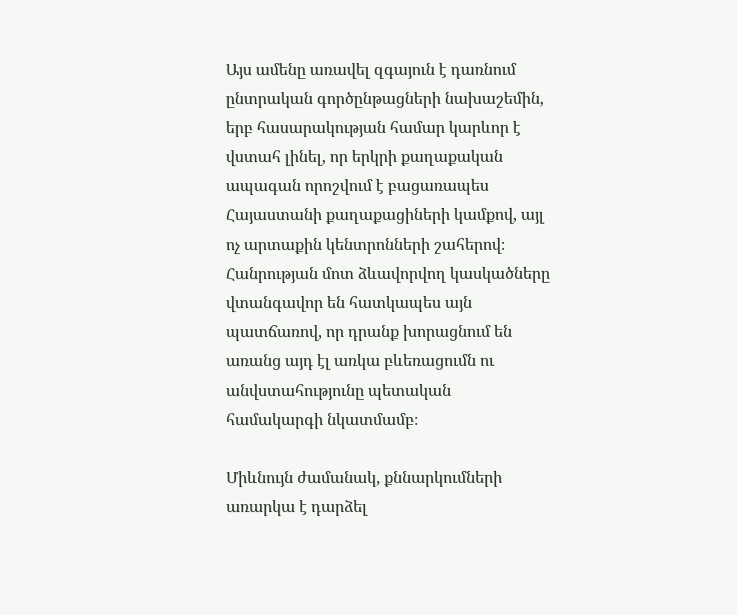Այս ամենը առավել զգայուն է դառնում ընտրական գործընթացների նախաշեմին, երբ հասարակության համար կարևոր է վստահ լինել, որ երկրի քաղաքական ապագան որոշվում է բացառապես Հայաստանի քաղաքացիների կամքով, այլ ոչ արտաքին կենտրոնների շահերով։ Հանրության մոտ ձևավորվող կասկածները վտանգավոր են հատկապես այն պատճառով, որ դրանք խորացնում են առանց այդ էլ առկա բևեռացումն ու անվստահությունը պետական համակարգի նկատմամբ։

Միևնույն ժամանակ, քննարկումների առարկա է դարձել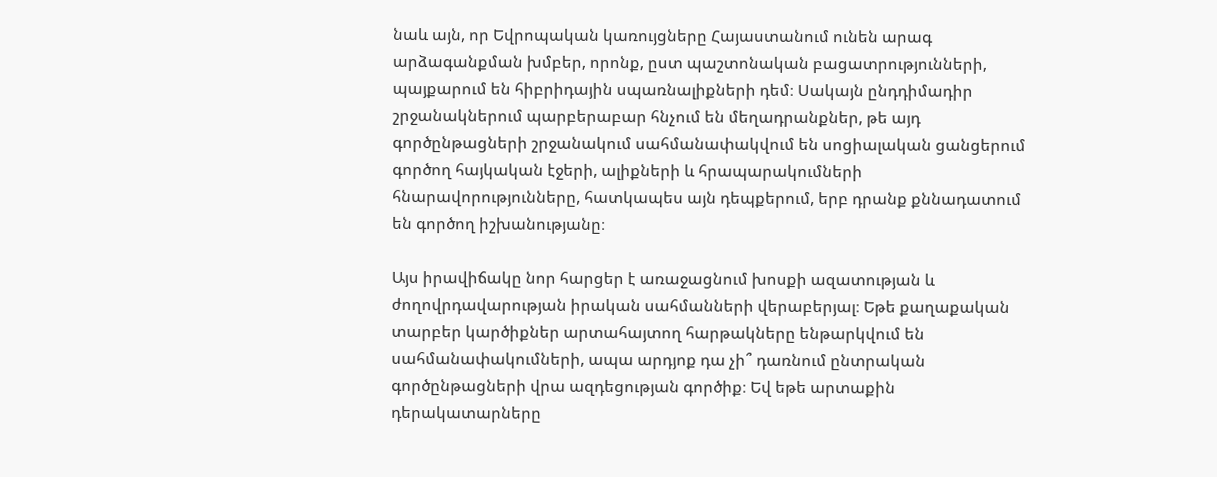նաև այն, որ Եվրոպական կառույցները Հայաստանում ունեն արագ արձագանքման խմբեր, որոնք, ըստ պաշտոնական բացատրությունների, պայքարում են հիբրիդային սպառնալիքների դեմ։ Սակայն ընդդիմադիր շրջանակներում պարբերաբար հնչում են մեղադրանքներ, թե այդ գործընթացների շրջանակում սահմանափակվում են սոցիալական ցանցերում գործող հայկական էջերի, ալիքների և հրապարակումների հնարավորությունները, հատկապես այն դեպքերում, երբ դրանք քննադատում են գործող իշխանությանը։

Այս իրավիճակը նոր հարցեր է առաջացնում խոսքի ազատության և ժողովրդավարության իրական սահմանների վերաբերյալ։ Եթե քաղաքական տարբեր կարծիքներ արտահայտող հարթակները ենթարկվում են սահմանափակումների, ապա արդյոք դա չի՞ դառնում ընտրական գործընթացների վրա ազդեցության գործիք։ Եվ եթե արտաքին դերակատարները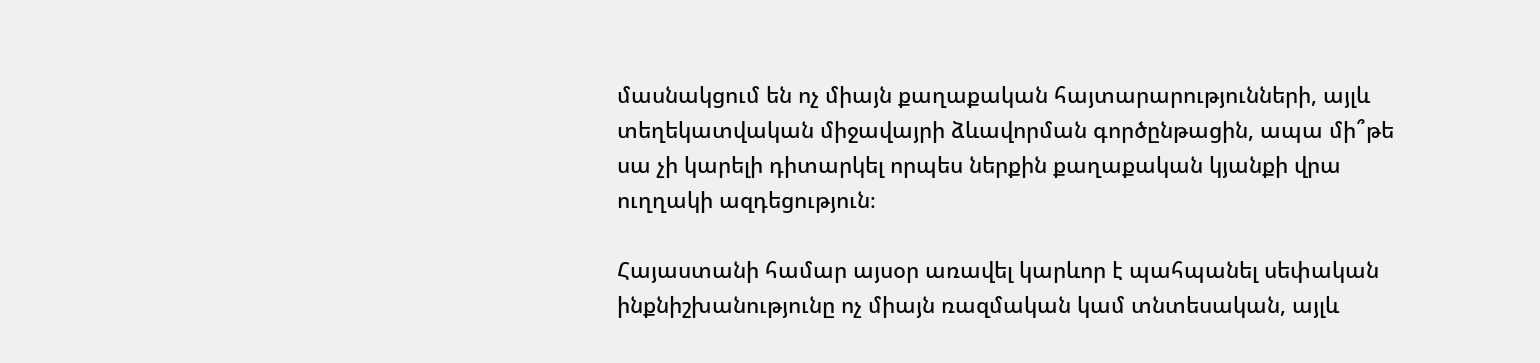մասնակցում են ոչ միայն քաղաքական հայտարարությունների, այլև տեղեկատվական միջավայրի ձևավորման գործընթացին, ապա մի՞թե սա չի կարելի դիտարկել որպես ներքին քաղաքական կյանքի վրա ուղղակի ազդեցություն։

Հայաստանի համար այսօր առավել կարևոր է պահպանել սեփական ինքնիշխանությունը ոչ միայն ռազմական կամ տնտեսական, այլև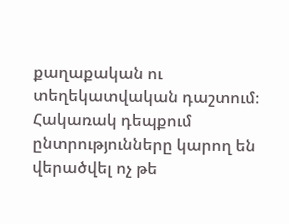քաղաքական ու տեղեկատվական դաշտում։ Հակառակ դեպքում ընտրությունները կարող են վերածվել ոչ թե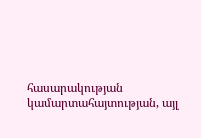հասարակության կամարտահայտության, այլ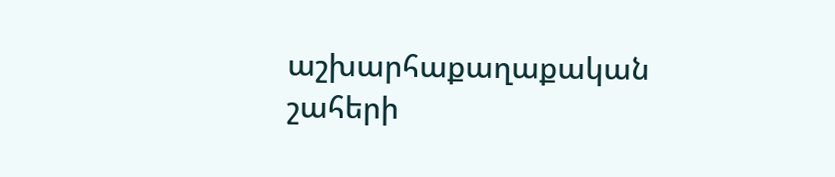աշխարհաքաղաքական շահերի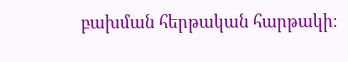բախման հերթական հարթակի։